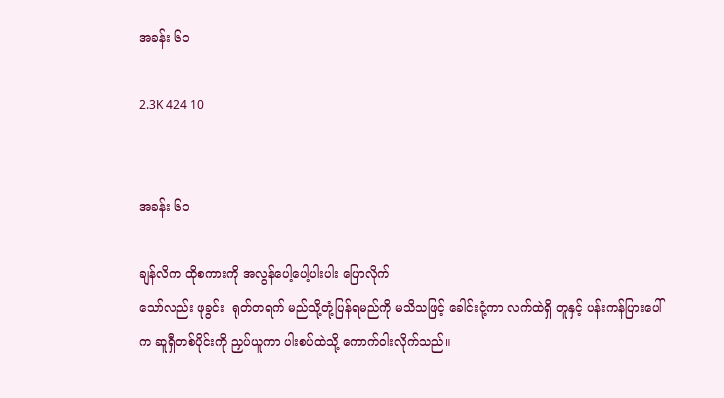အခန်း ၆၁

2.3K 424 10


အခန်း ၆၁

ချန်လိက ထိုစကားကို အလွန်ပေါ့ပေါ့ပါးပါး ပြောလိုက်
သော်လည်း ဖုခွင်း  ရုတ်တရက် မည်သို့တုံ့ပြန်ရမည်ကို မသိသဖြင့် ခေါင်းငုံ့ကာ လက်ထဲရှိ တူနှင့် ပန်းကန်ပြားပေါ်က ဆူရှီတစ်ပိုင်းကို ညှပ်ယူကာ ပါးစပ်ထဲသို့ ကောက်ဝါးလိုက်သည်။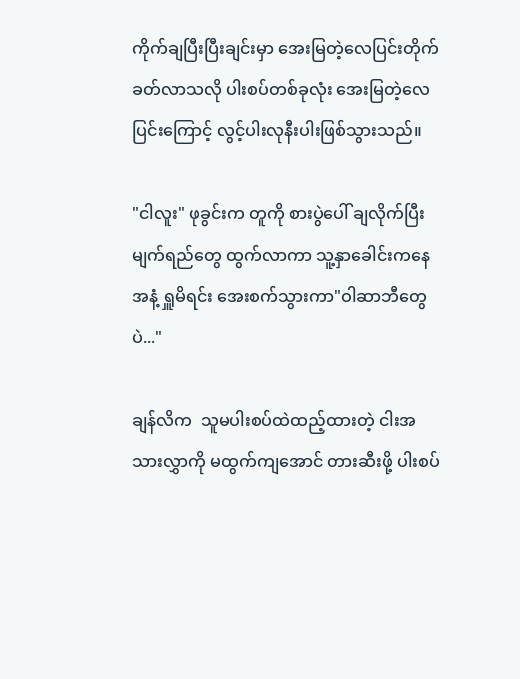ကိုက်ချပြီးပြီးချင်းမှာ အေးမြတဲ့လေပြင်းတိုက်ခတ်လာသလို ပါးစပ်တစ်ခုလုံး အေးမြတဲ့လေပြင်းကြောင့် လွင့်ပါးလုနီးပါးဖြစ်သွားသည်။

"ငါလူး" ဖုခွင်းက တူကို စားပွဲပေါ် ချလိုက်ပြီး မျက်ရည်တွေ ထွက်လာကာ သူ့နှာခေါင်းကနေအနံ့ ရှူမိရင်း အေးစက်သွားကာ"ဝါဆာဘီတွေပဲ..."

ချန်လိက  သူမပါးစပ်ထဲထည့်ထားတဲ့ ငါးအသားလွှာကို မထွက်ကျအောင် တားဆီးဖို့ ပါးစပ်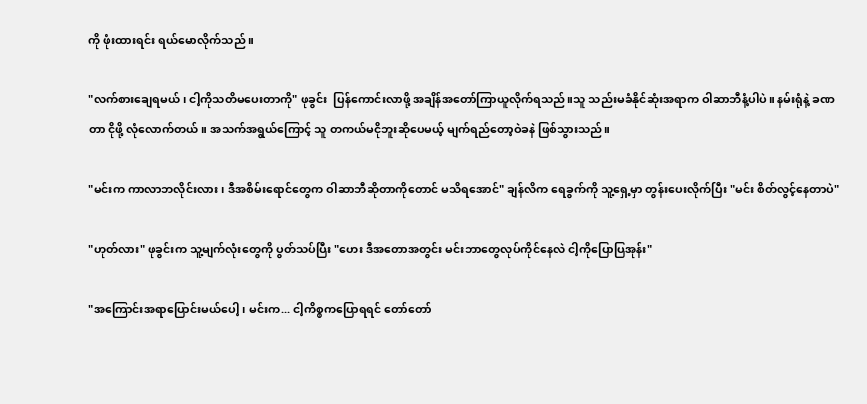ကို ဖုံးထားရင်း ရယ်မောလိုက်သည် ။

"လက်စားချေရမယ်၊ ငါ့ကိုသတိမပေးတာကို" ဖုခွင်း  ပြန်ကောင်းလာဖို့ အချိန်အတော်ကြာယူလိုက်ရသည်။သူ သည်းမခံနိုင်ဆုံးအရာက ဝါဆာဘီနံ့ပါပဲ။ နမ်းရုံနဲ့ ခဏတာ ငိုဖို့ လုံလောက်တယ်။ အသက်အရွယ်ကြောင့် သူ တကယ်မငိုဘူးဆိုပေမယ့် မျက်ရည်တော့ဝဲခနဲ ဖြစ်သွားသည်။

"မင်းက ကာလာဘလိုင်းလား၊ ဒီအစိမ်းရောင်တွေက ဝါဆာဘီဆိုတာကိုတောင် မသိရအောင်" ချန်လိက ရေခွက်ကို သူ့ရှေ့မှာ တွန်းပေးလိုက်ပြီး "မင်း စိတ်လွင့်နေတာပဲ"

"ဟုတ်လား" ဖုခွင်းက သူ့မျက်လုံးတွေကို ပွတ်သပ်ပြီး "ဟေး ဒီအတောအတွင်း မင်းဘာတွေလုပ်ကိုင်နေလဲ ငါ့ကိုပြောပြအုန်း"

"အကြောင်းအရာပြောင်းမယ်ပေါ့၊ မင်းက... ငါ့ကိစ္စကပြောရရင် တော်တော်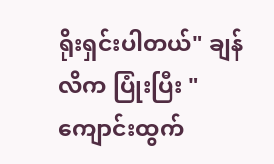ရိုးရှင်းပါတယ်" ချန်လိက ပြုံးပြီး "ကျောင်းထွက်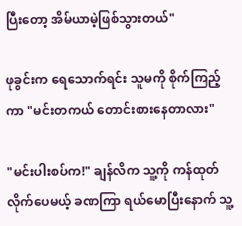ပြီးတော့ အိမ်ယာမဲ့ဖြစ်သွားတယ်"

ဖုခွင်းက ရေသောက်ရင်း သူမကို စိုက်ကြည့်ကာ "မင်းတကယ် တောင်းစားနေတာလား"

"မင်းပါးစပ်က!" ချန်လိက သူ့ကို ကန်ထုတ်လိုက်ပေမယ့် ခဏကြာ ရယ်မောပြီးနောက် သူ့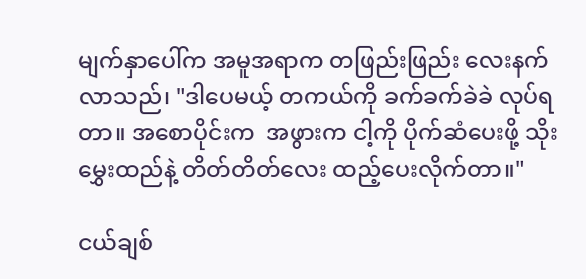မျက်နှာပေါ်က အမူအရာက တဖြည်းဖြည်း လေးနက်လာသည်၊ "ဒါပေမယ့် တကယ်ကို ခက်ခက်ခဲခဲ လုပ်ရတာ။ အစောပိုင်းက  အဖွားက ငါ့ကို ပိုက်ဆံပေးဖို့ သိုးမွှေးထည်နဲ့ တိတ်တိတ်လေး ထည့်ပေးလိုက်တာ။"

ငယ်ချစ်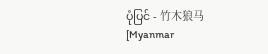ပုံပြင် - 竹木狼马 [Myanmar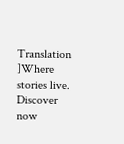Translation ]Where stories live. Discover now